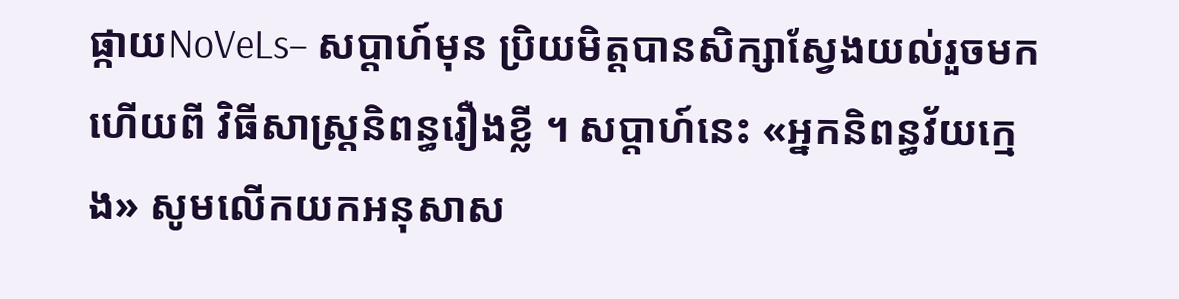ផ្កាយNoVeLs– សប្តាហ៍មុន ប្រិយមិត្តបានសិក្សាស្វែងយល់រួចមកហើយពី វិធីសាស្ត្រនិពន្ធរឿងខ្លី ។ សប្តាហ៍នេះ «អ្នកនិពន្ធវ័យក្មេង» សូមលើកយកអនុសាស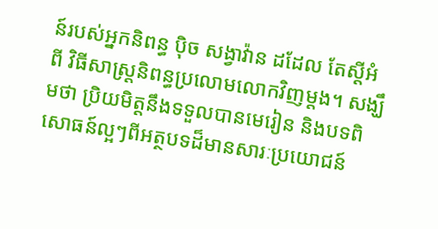ន៍របស់អ្នកនិពន្ធ ប៉ិច សង្វាវ៉ាន ដដែល តែស្តីអំពី វិធីសាស្ត្រនិពន្ធប្រលោមលោកវិញម្តង។ សង្ឃឹមថា ប្រិយមិត្តនឹងទទួលបានមេរៀន និងបទពិសោធន៍ល្អៗពីអត្ថបទដ៏មានសារៈប្រយោជន៍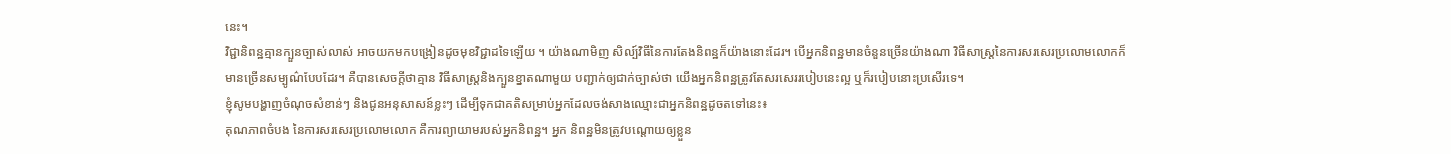នេះ។
វិជ្ជានិពន្ឋគ្មានក្បួនច្បាស់លាស់ អាចយកមកបង្រៀនដូចមុខវិជ្ជាដទៃឡើយ ។ យ៉ាងណាមិញ សិល្ប៍វិធីនៃការតែងនិពន្ឋក៏យ៉ាងនោះដែរ។ បើអ្នកនិពន្ឋមានចំនួនច្រើនយ៉ាងណា វិធីសាស្រ្តនៃការសរសេរប្រលោមលោកក៏មានច្រើនសម្បូណ៌បែបដែរ។ គឺបានសេចក្តីថាគ្មាន វិធីសាស្រ្តនិងក្បួនខ្នាតណាមួយ បញ្ជាក់ឲ្យជាក់ច្បាស់ថា យើងអ្នកនិពន្ឋត្រូវតែសរសេររបៀបនេះល្អ ឬក៏របៀបនោះប្រសើរទេ។
ខ្ញុំសូមបង្ហាញចំណុចសំខាន់ៗ និងជូនអនុសាសន៍ខ្លះៗ ដើម្បីទុកជាគតិសម្រាប់អ្នកដែលចង់សាងឈ្មោះជាអ្នកនិពន្ឋដូចតទៅនេះ៖
គុណភាពចំបង នៃការសរសេរប្រលោមលោក គឺការព្យាយាមរបស់អ្នកនិពន្ឋ។ អ្នក និពន្ឋមិនត្រូវបណ្តោយឲ្យខ្លួន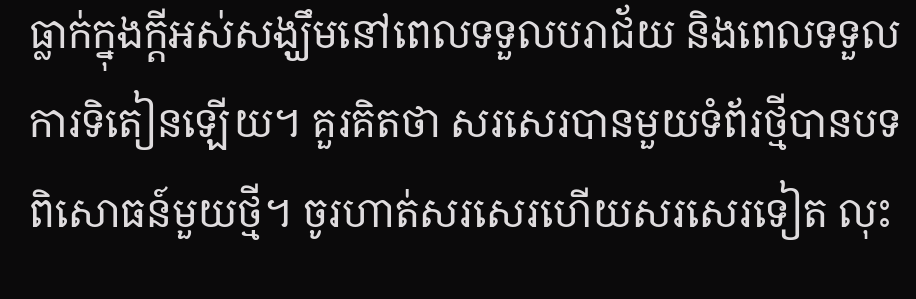ធ្លាក់ក្នុងក្តីអស់សង្ឃឹមនៅពេលទទួលបរាជ័យ និងពេលទទួលការទិតៀនឡើយ។ គួរគិតថា សរសេរបានមួយទំព័រថ្មីបានបទពិសោធន៍មួយថ្មី។ ចូរហាត់សរសេរហើយសរសេរទៀត លុះ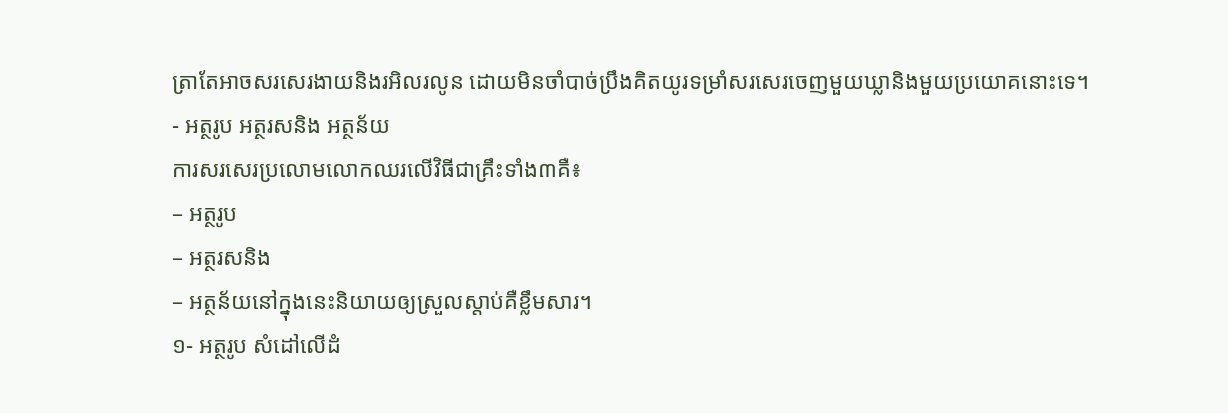តា្រតែអាចសរសេរងាយនិងរអិលរលូន ដោយមិនចាំបាច់ប្រឹងគិតយូរទម្រាំសរសេរចេញមួយឃ្លានិងមួយប្រយោគនោះទេ។
- អត្ថរូប អត្ថរសនិង អត្ថន័យ
ការសរសេរប្រលោមលោកឈរលើវិធីជាគ្រឹះទាំង៣គឺ៖
– អត្ថរូប
– អត្ថរសនិង
– អត្ថន័យនៅក្នុងនេះនិយាយឲ្យស្រួលស្តាប់គឺខ្លឹមសារ។
១- អត្ថរូប សំដៅលើដំ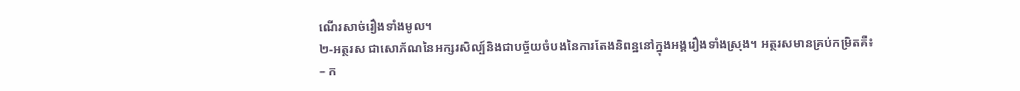ណើរសាច់រឿងទាំងមូល។
២-អត្ថរស ជាសោភ័ណនៃអក្សរសិល្ប៍និងជាបច្ច័យចំបងនៃការតែងនិពន្ឋនៅក្នុងអង្គរឿងទាំងស្រុង។ អត្ថរសមានគ្រប់កម្រិតគឺ៖
– ក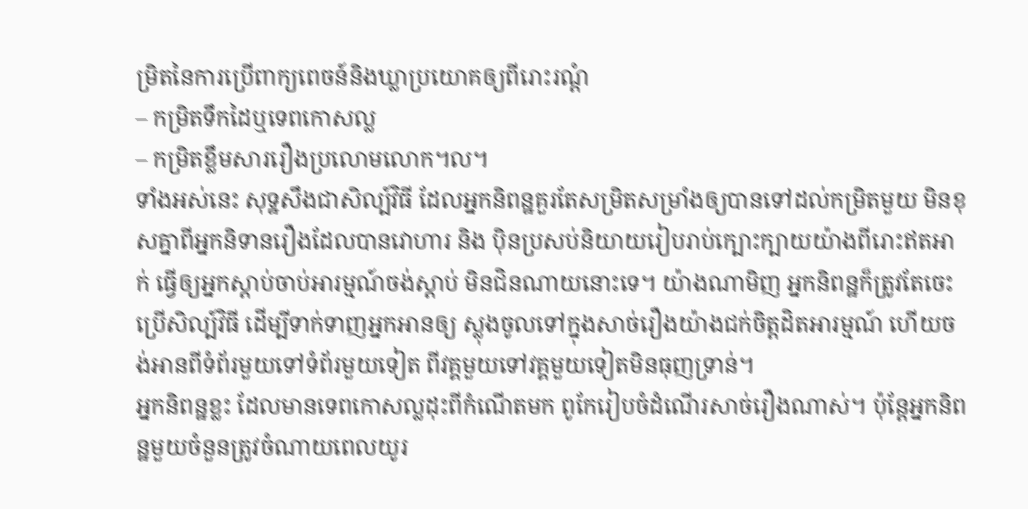ម្រិតនៃការប្រើពាក្យពេចន៍និងឃ្លាប្រយោគឲ្យពីរោះរណ្តំ
– កម្រិតទឹកដៃឬទេពកោសល្ល
– កម្រិតខ្លឹមសាររឿងប្រលោមលោក។ល។
ទាំងអស់នេះ សុទ្ឋសឹងជាសិល្ប៍វិធី ដែលអ្នកនិពន្ឋគួរតែសម្រិតសម្រាំងឲ្យបានទៅដល់កម្រិតមួយ មិនខុសគ្នាពីអ្នកនិទានរឿងដែលបានវោហារ និង ប៉ិនប្រសប់និយាយរៀបរាប់ក្បោះក្បាយយ៉ាងពីរោះឥតអាក់ ធ្វើឲ្យអ្នកស្តាប់ចាប់អារម្មណ៍ចង់ស្តាប់ មិនជិនណាយនោះទេ។ យ៉ាងណាមិញ អ្នកនិពន្ឋក៏ត្រូវតែចេះប្រើសិល្ប៍វិធី ដើម្បីទាក់ទាញអ្នកអានឲ្យ ស្លុងចូលទៅក្នុងសាច់រឿងយ៉ាងជក់ចិត្តដិតអារម្មណ៍ ហើយចង់អានពីទំព័រមួយទៅទំព័រមួយទៀត ពីវគ្គមួយទៅវគ្គមួយទៀតមិនធុញទា្រន់។
អ្នកនិពន្ឋខ្លះ ដែលមានទេពកោសល្លដុះពីកំណើតមក ពូកែរៀបចំដំណើរសាច់រឿងណាស់។ ប៉ុន្តែអ្នកនិពន្ឋមួយចំនួនត្រូវចំណាយពេលយូរ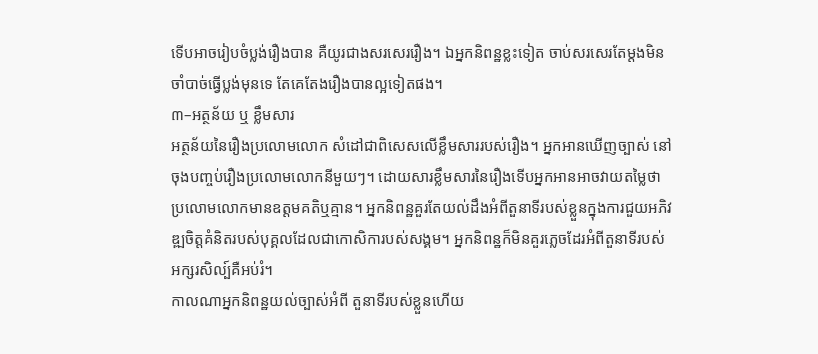ទើបអាចរៀបចំប្លង់រឿងបាន គឺយូរជាងសរសេររឿង។ ឯអ្នកនិពន្ឋខ្លះទៀត ចាប់សរសេរតែម្តងមិនចាំបាច់ធ្វើប្លង់មុនទេ តែគេតែងរឿងបានល្អទៀតផង។
៣–អត្ថន័យ ឬ ខ្លឹមសារ
អត្ថន័យនៃរឿងប្រលោមលោក សំដៅជាពិសេសលើខ្លឹមសាររបស់រឿង។ អ្នកអានឃើញច្បាស់ នៅចុងបញ្ចប់រឿងប្រលោមលោកនីមួយៗ។ ដោយសារខ្លឹមសារនៃរឿងទើបអ្នកអានអាចវាយតម្លៃថា ប្រលោមលោកមានឧត្តមគតិឬគ្មាន។ អ្នកនិពន្ឋគួរតែយល់ដឹងអំពីតួនាទីរបស់ខ្លួនក្នុងការជួយអភិវឌ្ឍចិត្តគំនិតរបស់បុគ្គលដែលជាកោសិការបស់សង្គម។ អ្នកនិពន្ឋក៏មិនគួរភ្លេចដែរអំពីតួនាទីរបស់អក្សរសិល្ប៍គឺអប់រំ។
កាលណាអ្នកនិពន្ឋយល់ច្បាស់អំពី តួនាទីរបស់ខ្លួនហើយ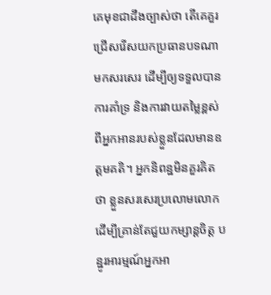គេមុខជាដឹងច្បាស់ថា តើគេគួរជ្រើសរើសយកប្រធានបទណាមកសរសេរ ដើម្បីឲ្យទទួលបានការគាំទ្រ និងការវាយតម្លៃខ្ពស់ពីអ្នកអានរបស់ខ្លួនដែលមានឧត្តមគតិ។ អ្នកនិពន្ឋមិនគួរគិតថា ខ្លួនសរសេរប្រលោមលោក ដើម្បីគ្រាន់តែជួយកម្សាន្តចិត្ត បន្ឋូរអារម្មណ៍អ្នកអា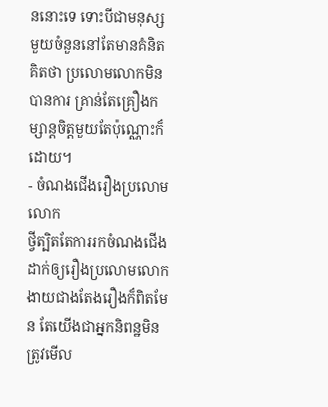ននោះទេ ទោះបីជាមនុស្សមួយចំនួននៅតែមានគំនិតគិតថា ប្រលោមលោកមិនបានការ គ្រាន់តែគ្រឿងកម្សាន្តចិត្តមួយតែប៉ុណ្ណោះក៏ដោយ។
- ចំណងជើងរឿងប្រលោមលោក
ថ្វីត្បិតតែការរកចំណងជើង ដាក់ឲ្យរឿងប្រលោមលោក ងាយជាងតែងរឿងក៏ពិតមែន តែយើងជាអ្នកនិពន្ឋមិនត្រូវមើល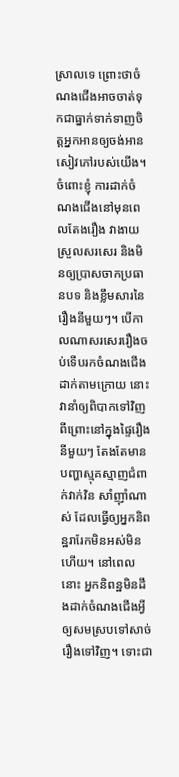ស្រាលទេ ព្រោះថាចំណងជើងអាចចាត់ទុកជាធ្នាក់ទាក់ទាញចិត្តអ្នកអានឲ្យចង់អានសៀវភៅរបស់យើង។ ចំពោះខ្ញុំ ការដាក់ចំណងជើងនៅមុនពេលតែងរឿង វាងាយស្រួលសរសេរ និងមិនឲ្យប្រាសចាកប្រធានបទ និងខ្លឹមសារនៃរឿងនីមួយៗ។ បើកាលណាសរសេររឿងចប់ទើបរកចំណងជើងដាក់តាមក្រោយ នោះវានាំឲ្យពិបាកទៅវិញ ពីព្រោះនៅក្នុងផ្ទៃរឿងនីមួយៗ តែងតែមានបញ្ហាស្មុគស្មាញជំពាក់វាក់វិន សាំញ៉ាំណាស់ ដែលធ្វើឲ្យអ្នកនិពន្ឋរារែកមិនអស់មិនហើយ។ នៅពេលនោះ អ្នកនិពន្ឋមិនដឹងដាក់ចំណងជើងអី្វ ឲ្យសមស្របទៅសាច់រឿងទៅវិញ។ ទោះជា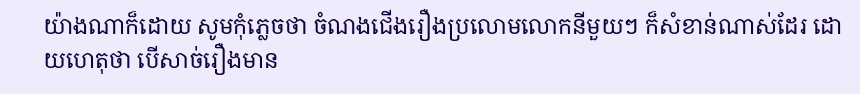យ៉ាងណាក៏ដោយ សូមកុំភ្លេចថា ចំណងជើងរឿងប្រលោមលោកនីមួយៗ ក៏សំខាន់ណាស់ដែរ ដោយហេតុថា បើសាច់រឿងមាន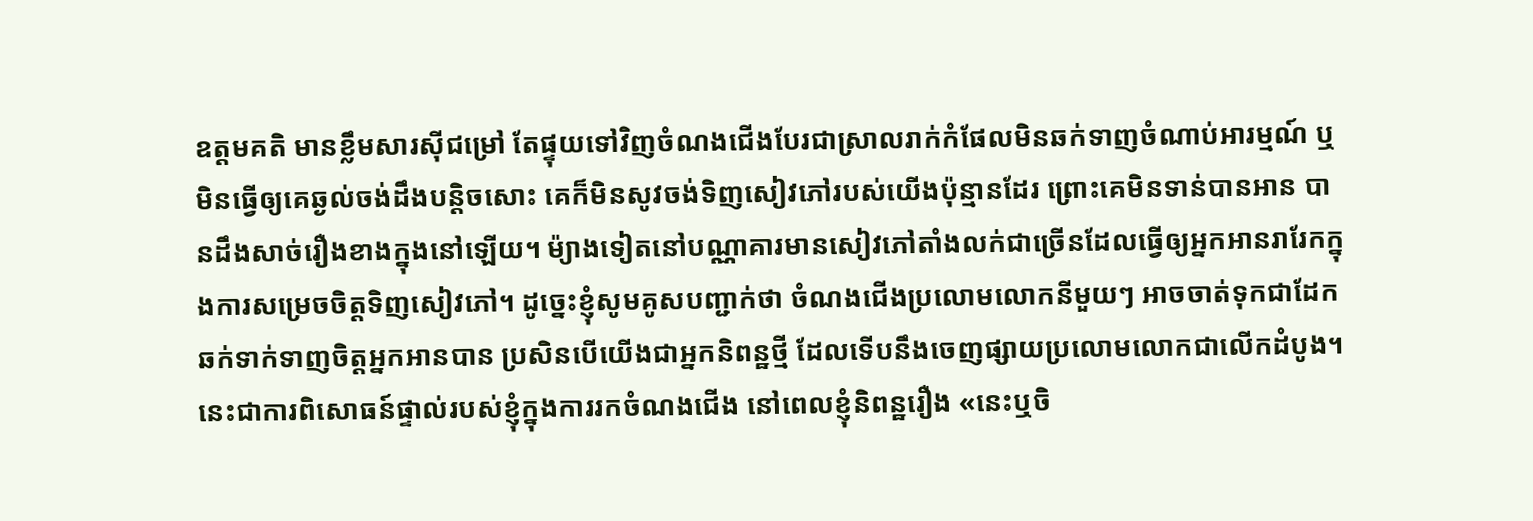ឧត្តមគតិ មានខ្លឹមសារស៊ីជម្រៅ តែផ្ទុយទៅវិញចំណងជើងបែរជាស្រាលរាក់កំផែលមិនឆក់ទាញចំណាប់អារម្មណ៍ ឬមិនធ្វើឲ្យគេឆ្ងល់ចង់ដឹងបន្តិចសោះ គេក៏មិនសូវចង់ទិញសៀវភៅរបស់យើងប៉ុន្មានដែរ ព្រោះគេមិនទាន់បានអាន បានដឹងសាច់រឿងខាងក្នុងនៅឡើយ។ ម៉្យាងទៀតនៅបណ្ណាគារមានសៀវភៅតាំងលក់ជាច្រើនដែលធ្វើឲ្យអ្នកអានរារែកក្នុងការសម្រេចចិត្តទិញសៀវភៅ។ ដូច្នេះខ្ញុំសូមគូសបញ្ជាក់ថា ចំណងជើងប្រលោមលោកនីមួយៗ អាចចាត់ទុកជាដែកឆក់ទាក់ទាញចិត្តអ្នកអានបាន ប្រសិនបើយើងជាអ្នកនិពន្ឋថ្មី ដែលទើបនឹងចេញផ្សាយប្រលោមលោកជាលើកដំបូង។ នេះជាការពិសោធន៍ផ្ទាល់របស់ខ្ញុំក្នុងការរកចំណងជើង នៅពេលខ្ញុំនិពន្ឋរឿង «នេះឬចិ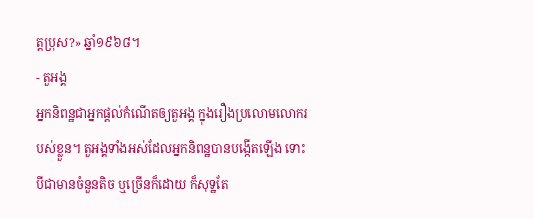ត្តប្រុស?» ឆ្នាំ១៩៦៨។
- តួអង្គ
អ្នកនិពន្ឋជាអ្នកផ្តល់កំណើតឲ្យតួអង្គ ក្នុងរឿងប្រលោមលោករបស់ខ្លួន។ តួអង្គទាំងអស់ដែលអ្នកនិពន្ឋបានបង្កើតឡើង ទោះបីជាមានចំនួនតិច ឬច្រើនក៏ដោយ ក៏សុទ្ឋតែ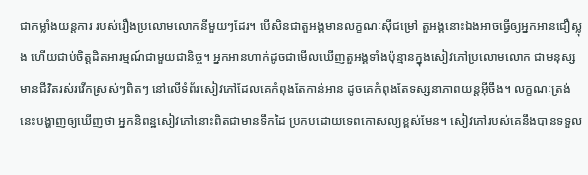ជាកម្លាំងយន្តការ របស់រឿងប្រលោមលោកនីមួយៗដែរ។ បើសិនជាតួអង្គមានលក្ខណៈស៊ីជម្រៅ តួអង្គនោះឯងអាចធ្វើឲ្យអ្នកអានជឿស្លុង ហើយជាប់ចិត្តដិតអារម្មណ៍ជាមួយជានិច្ច។ អ្នកអានហាក់ដូចជាមើលឃើញតួអង្គទាំងប៉ុន្មានក្នុងសៀវភៅប្រលោមលោក ជាមនុស្សមានជីវិតរស់រវើកស្រស់ៗពិតៗ នៅលើទំព័រសៀវភៅដែលគេកំពុងតែកាន់អាន ដូចគេកំពុងតែទស្សនាភាពយន្តអ៊ីចឹង។ លក្ខណៈត្រង់នេះបង្ហាញឲ្យឃើញថា អ្នកនិពន្ឋសៀវភៅនោះពិតជាមានទឹកដៃ ប្រកបដោយទេពកោសល្យខ្ពស់មែន។ សៀវភៅរបស់គេនឹងបានទទួល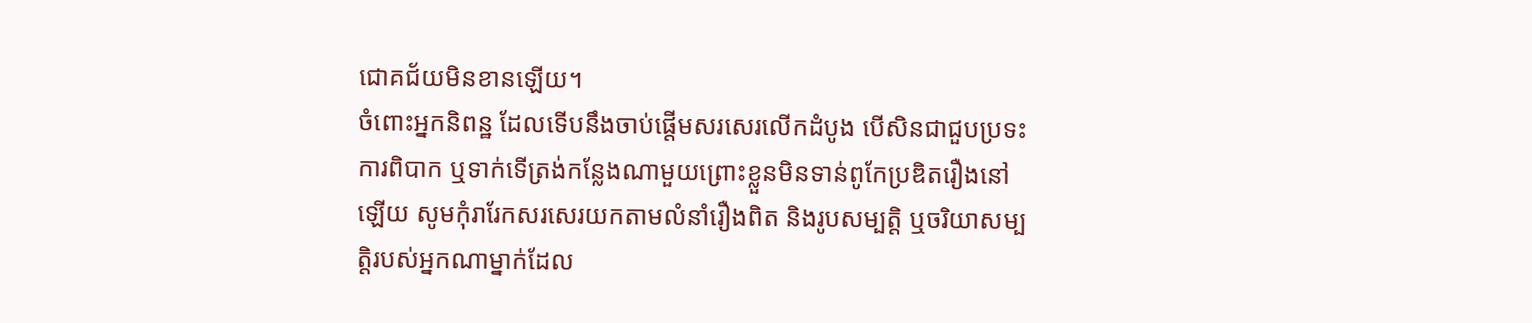ជោគជ័យមិនខានឡើយ។
ចំពោះអ្នកនិពន្ឋ ដែលទើបនឹងចាប់ផ្តើមសរសេរលើកដំបូង បើសិនជាជួបប្រទះការពិបាក ឬទាក់ទើត្រង់កន្លែងណាមួយព្រោះខ្លួនមិនទាន់ពូកែប្រឌិតរឿងនៅឡើយ សូមកុំរារែកសរសេរយកតាមលំនាំរឿងពិត និងរូបសម្បត្តិ ឬចរិយាសម្បត្តិរបស់អ្នកណាម្នាក់ដែល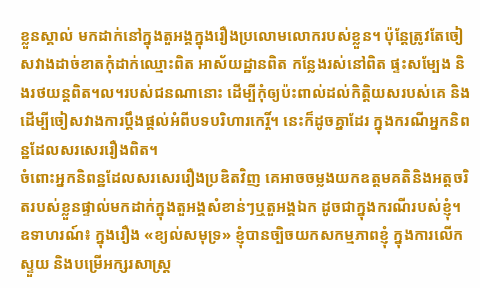ខ្លួនស្គាល់ មកដាក់នៅក្នុងតួអង្គក្នុងរឿងប្រលោមលោករបស់ខ្លួន។ ប៉ុន្តែត្រូវតែចៀសវាងដាច់ខាតកុំដាក់ឈ្មោះពិត អាស័យដ្ឋានពិត កន្លែងរស់នៅពិត ផ្ទះសម្បែង និងរថយន្តពិត។ល។របស់ជនណានោះ ដើម្បីកុំឲ្យប៉ះពាល់ដល់កិត្តិយសរបស់គេ និងដើម្បីចៀសវាងការប្តឹងផ្តល់អំពីបទបរិហារកេរ្តិ៍។ នេះក៏ដូចគ្នាដែរ ក្នុងករណីអ្នកនិពន្ឋដែលសរសេររឿងពិត។
ចំពោះអ្នកនិពន្ឋដែលសរសេររឿងប្រឌិតវិញ គេអាចចម្លងយកឧត្តមគតិនិងអត្តចរិតរបស់ខ្លួនផ្ទាល់មកដាក់ក្នុងតួអង្គសំខាន់ៗឬតួអង្គឯក ដូចជាក្នុងករណីរបស់ខ្ញុំ។ ឧទាហរណ៍៖ ក្នុងរឿង «ខ្យល់សមុទ្រ» ខ្ញុំបានច្បិចយកសកម្មភាពខ្ញុំ ក្នុងការលើកស្ទួយ និងបម្រើអក្សរសាស្ត្រ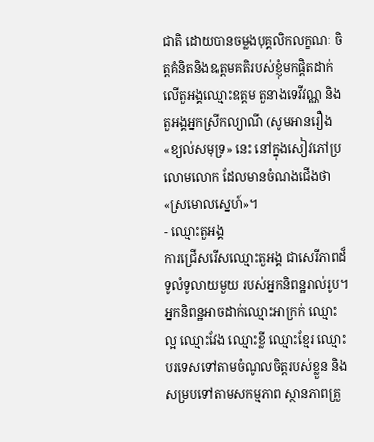ជាតិ ដោយបានចម្លងបុគ្គលិកលក្ខណៈ ចិត្តគំនិតនិងឩត្តមគតិរបស់ខ្ញុំមកផ្តិតដាក់លើតួអង្គឈ្មោះឧត្តម តួនាងទេវីវណ្ណ និង តួអង្គអ្នកស្រីកល្យាណី (សូមអានរឿង«ខ្យល់សមុទ្រ» នេះ នៅក្នុងសៀវភៅប្រលោមលោក ដែលមានចំណងជើងថា «ស្រមោលស្នេហ៍»។
- ឈ្មោះតួអង្គ
ការជ្រើសរើសឈ្មោះតួអង្គ ជាសេរីភាពដ៏ទូលំទូលាយមួយ របស់អ្នកនិពន្ឋរាល់រូប។ អ្នកនិពន្ឋអាចដាក់ឈ្មោះអាក្រក់ ឈ្មោះល្អ ឈ្មោះវែង ឈ្មោះខ្លី ឈ្មោះខ្មែរ ឈ្មោះបរទេសទៅតាមចំណូលចិត្តរបស់ខ្លួន និងសម្របទៅតាមសកម្មភាព ស្ថានភាពគ្រួ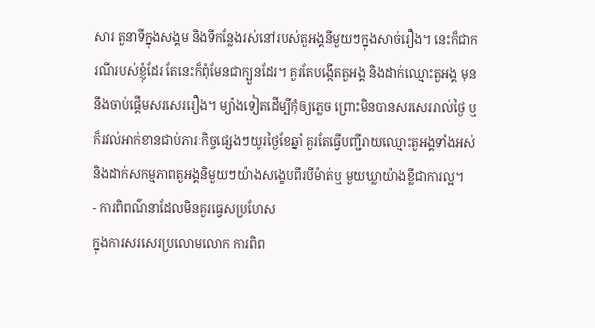សារ តួនាទីក្នុងសង្គម និងទីកន្លែងរស់នៅរបស់តួអង្គនីមួយៗក្នុងសាច់រឿង។ នេះក៏ជាករណីរបស់ខ្ញុំដែរ តែនេះក៏ពុំមែនជាក្បួនដែរ។ គួរតែបង្កើតតួអង្គ និងដាក់ឈ្មោះតួអង្គ មុននឹងចាប់ផ្តើមសរសេររឿង។ ម្យ៉ាងទៀតដើម្បីកុំឲ្យភ្លេច ព្រោះមិនបានសរសេររាល់ថ្ងៃ ឬក៏រវល់អាក់ខានជាប់ភារៈកិច្ចផ្សេងៗយូរថ្ងៃខែឆ្នាំ គួរតែធ្វើបញ្ជីរាយឈ្មោះតួអង្គទាំងអស់ និងដាក់សកម្មភាពតួអង្គនិមួយៗយ៉ាងសង្ខេបពីរបីម៉ាត់ឬ មួយឃ្លាយ៉ាងខ្លីជាការល្អ។
- ការពិពណ៌នាដែលមិនគួរធ្វេសប្រហែស
ក្នុងការសរសេរប្រលោមលោក ការពិព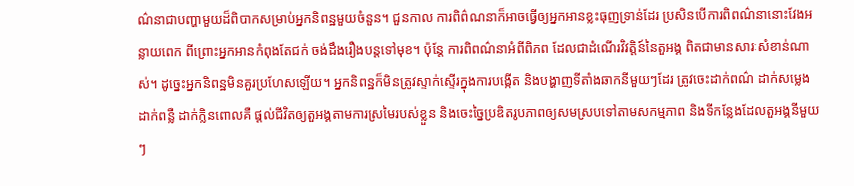ណ៌នាជាបញ្ហាមួយដ៏ពិបាកសម្រាប់អ្នកនិពន្ឋមួយចំនួន។ ជួនកាល ការពិព៌ណនាក៏អាចធ្វើឲ្យអ្នកអានខ្លះធុញទ្រាន់ដែរ ប្រសិនបើការពិពណ៌នានោះវែងអន្លាយពេក ពីព្រោះអ្នកអានកំពុងតែជក់ ចង់ដឹងរឿងបន្តទៅមុខ។ ប៉ុន្តែ ការពិពណ៌នាអំពីពិភព ដែលជាដំណើរវិវតិ្តន៍នៃតួអង្គ ពិតជាមានសារៈសំខាន់ណាស់។ ដូច្នេះអ្នកនិពន្ឋមិនគួរប្រហែសឡើយ។ អ្នកនិពន្ឋក៏មិនត្រូវស្ទាក់ស្ទើរក្នុងការបង្កើត និងបង្ហាញទីតាំងឆាកនីមួយៗដែរ ត្រូវចេះដាក់ពណ៌ ដាក់សម្លេង ដាក់ពន្លឺ ដាក់ក្លិនពោលគឺ ផ្តល់ជីវិតឲ្យតួអង្គតាមការស្រមៃរបស់ខ្លួន និងចេះច្នៃប្រឌិតរូបភាពឲ្យសមស្របទៅតាមសកម្មភាព និងទីកន្លែងដែលតួអង្គនីមួយៗ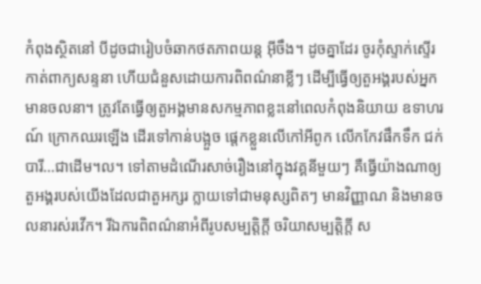កំពុងស្ថិតនៅ បីដូចជារៀបចំឆាកថតភាពយន្ត អ៊ីចឹង។ ដូចគ្នាដែរ ចូរកុំស្ទាក់ស្ទើរកាត់ពាក្យសន្ទនា ហើយជំនួសដោយការពិពណ៌នាខ្លីៗ ដើម្បីធ្វើឲ្យតួអង្គរបស់អ្នកមានចលនា។ ត្រូវតែធ្វើឲ្យតួអង្គមានសកម្មភាពខ្លះនៅពេលកំពុងនិយាយ ឧទាហរណ៍ ក្រោកឈរឡើង ដើរទៅកាន់បង្អួច ផ្តេកខ្លួនលើកៅអីពូក លើកកែវផឹកទឹក ជក់បារី…ជាដើម។ល។ ទៅតាមដំណើរសាច់រឿងនៅក្នុងវគ្គនីមួយៗ គឺធ្វើយ៉ាងណាឲ្យតួអង្គរបស់យើងដែលជាតួអក្សរ ក្លាយទៅជាមនុស្សពិតៗ មានវិញ្ញាណ និងមានចលនារស់រវើក។ រីឯការពិពណ៌នាអំពីរូបសម្បត្តិក្តី ចរិយាសម្បត្តិក្តី ស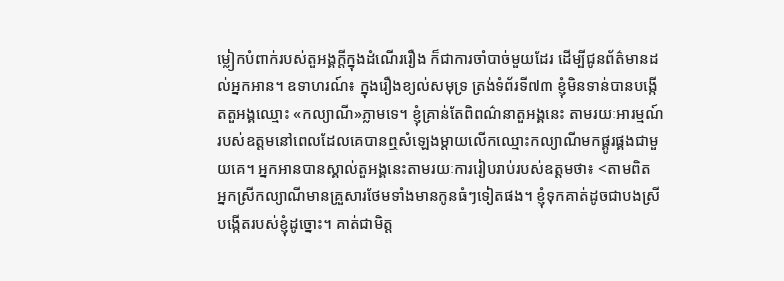ម្លៀកបំពាក់របស់តួអង្គក្តីក្នុងដំណើររឿង ក៏ជាការចាំបាច់មួយដែរ ដើម្បីជូនព័ត៌មានដល់អ្នកអាន។ ឧទាហរណ៍៖ ក្នុងរឿងខ្យល់សមុទ្រ ត្រង់ទំព័រទី៧៣ ខ្ញុំមិនទាន់បានបង្កើតតួអង្គឈ្មោះ «កល្យាណី»ភ្លាមទេ។ ខ្ញុំគ្រាន់តែពិពណ៌នាតួអង្គនេះ តាមរយៈអារម្មណ៍របស់ឧត្តមនៅពេលដែលគេបានឮសំឡេងម្តាយលើកឈ្មោះកល្យាណីមកផ្គូរផ្គងជាមួយគេ។ អ្នកអានបានស្គាល់តួអង្គនេះតាមរយៈការរៀបរាប់របស់ឧត្តមថា៖ <តាមពិត អ្នកស្រីកល្យាណីមានគ្រួសារថែមទាំងមានកូនធំៗទៀតផង។ ខ្ញុំទុកគាត់ដូចជាបងស្រីបង្កើតរបស់ខ្ញុំដូច្នោះ។ គាត់ជាមិត្ត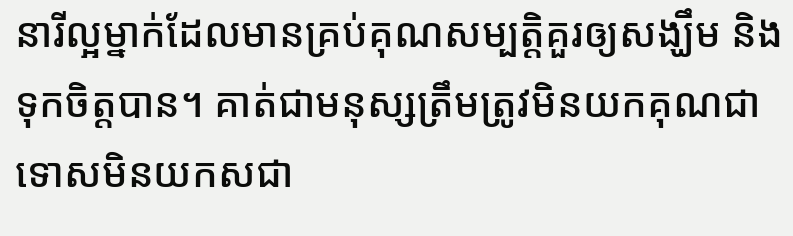នារីល្អម្នាក់ដែលមានគ្រប់គុណសម្បត្តិគួរឲ្យសង្ឃឹម និងទុកចិត្តបាន។ គាត់ជាមនុស្សត្រឹមត្រូវមិនយកគុណជាទោសមិនយកសជា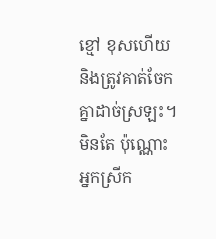ខ្មៅ ខុសហើយនិងត្រូវគាត់ចែកគ្នាដាច់ស្រឡះ។ មិនតែ ប៉ុណ្ណោះ អ្នកស្រីក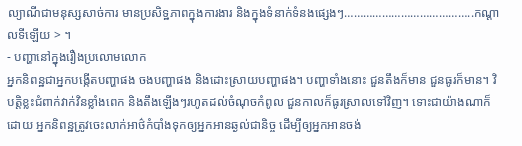ល្យាណីជាមនុស្សសាច់ការ មានប្រសិទ្ឋភាពក្នុងការងារ និងក្នុងទំនាក់ទំនងផ្សេងៗ…………………………………..កណ្តាលទីឡើយ > ។
- បញ្ហានៅក្នុងរឿងប្រលោមលោក
អ្នកនិពន្ឋជាអ្នកបង្កើតបញ្ហាផង ចងបញ្ហាផង និងដោះស្រាយបញ្ហាផង។ បញ្ហាទាំងនោះ ជួនតឹងក៏មាន ជួនធូរក៏មាន។ វិបត្តិខ្លះជំពាក់វាក់វិនខ្លាំងពេក និងតឹងឡើងៗរហូតដល់ចំណុចកំពូល ជួនកាលក៏ធូរស្រាលទៅវិញ។ ទោះជាយ៉ាងណាក៏ដោយ អ្នកនិពន្ឋត្រូវចេះលាក់អាថ៌កំបាំងទុកឲ្យអ្នកអានឆ្ងល់ជានិច្ច ដើម្បីឲ្យអ្នកអានចង់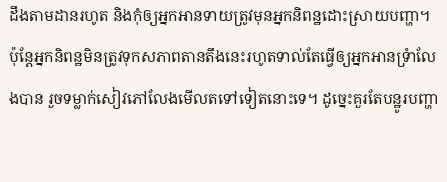ដឹងតាមដានរហូត និងកុំឲ្យអ្នកអានទាយត្រូវមុនអ្នកនិពន្ឋដោះស្រាយបញ្ហា។ ប៉ុន្តែអ្នកនិពន្ឋមិនត្រូវទុកសភាពតានតឹងនេះរហូតទាល់តែធ្វើឲ្យអ្នកអានទ្រំាលែងបាន រួចទម្លាក់សៀវភៅលែងមើលតទៅទៀតនោះទេ។ ដូច្នេះគួរតែបន្ឋូរបញ្ហា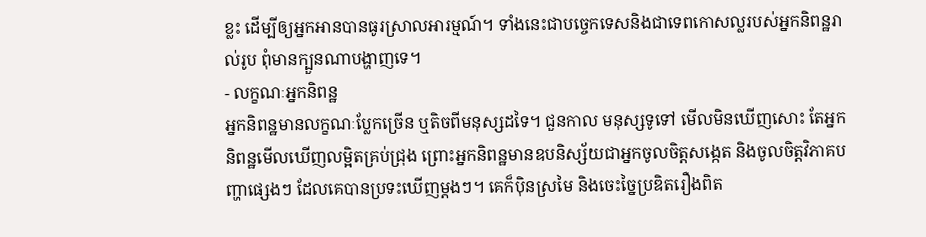ខ្លះ ដើម្បីឲ្យអ្នកអានបានធូរស្រាលអារម្មណ៍។ ទាំងនេះជាបច្ចេកទេសនិងជាទេពកោសល្លរបស់អ្នកនិពន្ឋរាល់រូប ពុំមានក្បួនណាបង្ហាញទេ។
- លក្ខណៈអ្នកនិពន្ឋ
អ្នកនិពន្ឋមានលក្ខណៈប្លែកច្រើន ឬតិចពីមនុស្សដទៃ។ ជួនកាល មនុស្សទូទៅ មើលមិនឃើញសោះ តែអ្នកនិពន្ឋមើលឃើញលម្អិតគ្រប់ជ្រុង ព្រោះអ្នកនិពន្ឋមានឧបនិស្ស័យជាអ្នកចូលចិត្តសង្កេត និងចូលចិត្តវិភាគបញ្ហាផ្សេងៗ ដែលគេបានប្រទះឃើញម្តងៗ។ គេក៏ប៉ិនស្រមៃ និងចេះច្នៃប្រឌិតរឿងពិត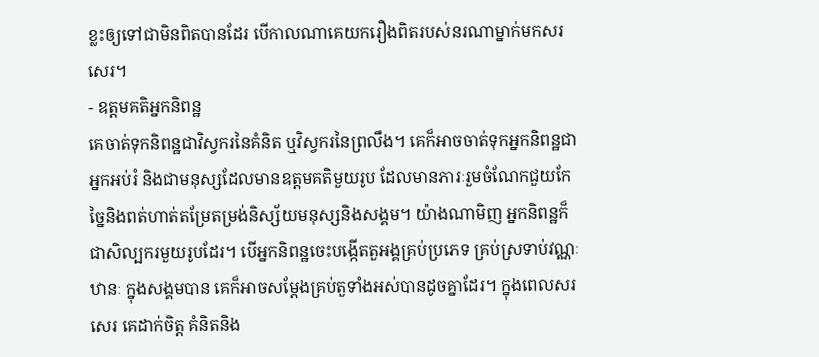ខ្លះឲ្យទៅជាមិនពិតបានដែរ បើកាលណាគេយករឿងពិតរបស់នរណាម្នាក់មកសរសេរ។
- ឧត្តមគតិអ្នកនិពន្ឋ
គេចាត់ទុកនិពន្ឋជាវិស្វករនៃគំនិត ឬវិស្វករនៃព្រលឹង។ គេក៏អាចចាត់ទុកអ្នកនិពន្ឋជាអ្នកអប់រំ និងជាមនុស្សដែលមានឧត្តមគតិមួយរូប ដែលមានភារៈរួមចំណែកជួយកែច្នៃនិងពត់ហាត់តម្រែតម្រង់និស្ស័យមនុស្សនិងសង្គម។ យ៉ាងណាមិញ អ្នកនិពន្ឋក៏ជាសិល្បករមួយរូបដែរ។ បើអ្នកនិពន្ឋចេះបង្កើតតួអង្គគ្រប់ប្រភេទ គ្រប់ស្រទាប់វណ្ណៈ ឋានៈ ក្នុងសង្គមបាន គេក៏អាចសម្តែងគ្រប់តួទាំងអស់បានដូចគ្នាដែរ។ ក្នុងពេលសរសេរ គេដាក់ចិត្ត គំនិតនិង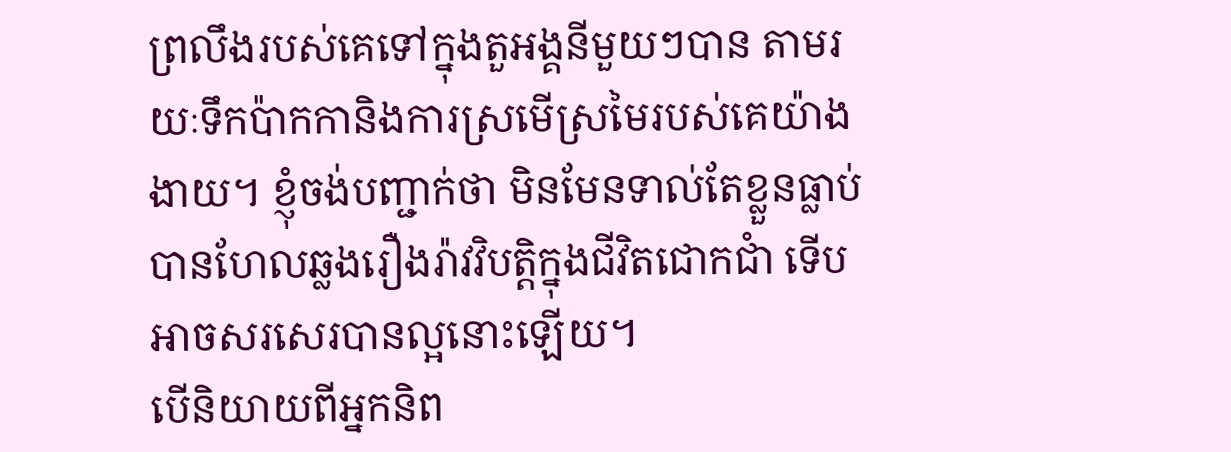ព្រលឹងរបស់គេទៅក្នុងតួអង្គនីមួយៗបាន តាមរយៈទឹកប៉ាកកានិងការស្រមើស្រមៃរបស់គេយ៉ាងងាយ។ ខ្ញុំចង់បញ្ជាក់ថា មិនមែនទាល់តែខ្លួនធ្លាប់បានហែលឆ្លងរឿងរ៉ាវវិបត្តិក្នុងជីវិតជោកជាំ ទើបអាចសរសេរបានល្អនោះឡើយ។
បើនិយាយពីអ្នកនិព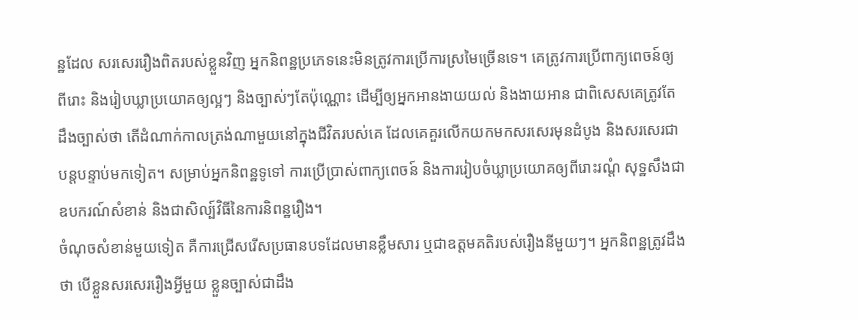ន្ឋដែល សរសេររឿងពិតរបស់ខ្លួនវិញ អ្នកនិពន្ឋប្រភេទនេះមិនត្រូវការប្រើការស្រមៃច្រើនទេ។ គេត្រូវការប្រើពាក្យពេចន៍ឲ្យពីរោះ និងរៀបឃ្លាប្រយោគឲ្យល្អៗ និងច្បាស់ៗតែប៉ុណ្ណោះ ដើម្បីឲ្យអ្នកអានងាយយល់ និងងាយអាន ជាពិសេសគេត្រូវតែដឹងច្បាស់ថា តើដំណាក់កាលត្រង់ណាមួយនៅក្នុងជីវិតរបស់គេ ដែលគេគួរលើកយកមកសរសេរមុនដំបូង និងសរសេរជាបន្តបន្ទាប់មកទៀត។ សម្រាប់អ្នកនិពន្ឋទូទៅ ការប្រើប្រាស់ពាក្យពេចន៍ និងការរៀបចំឃ្លាប្រយោគឲ្យពីរោះរណ្តំ សុទ្ឋសឹងជាឧបករណ៍សំខាន់ និងជាសិល្ប៍វិធីនៃការនិពន្ឋរឿង។
ចំណុចសំខាន់មួយទៀត គឺការជ្រើសរើសប្រធានបទដែលមានខ្លឹមសារ ឬជាឧត្តមគតិរបស់រឿងនីមួយៗ។ អ្នកនិពន្ឋត្រូវដឹងថា បើខ្លួនសរសេររឿងអ្វីមួយ ខ្លួនច្បាស់ជាដឹង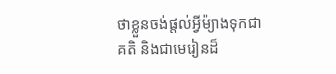ថាខ្លួនចង់ផ្តល់អ្វីម៉្យាងទុកជាគតិ និងជាមេរៀនដ៏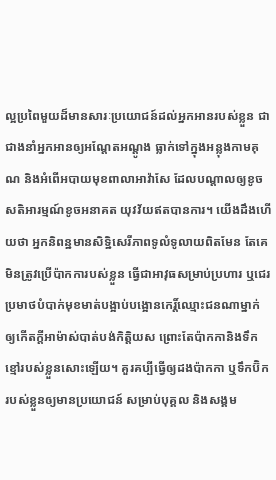ល្អប្រពៃមួយដ៏មានសារៈប្រយោជន៍ដល់អ្នកអានរបស់ខ្លួន ជាជាងនាំអ្នកអានឲ្យអណ្តែតអណ្តូង ធ្លាក់ទៅក្នុងអន្លុងកាមគុណ និងអំពើអបាយមុខពាលាអាវ៉ាសែ ដែលបណ្តាលឲ្យខូចសតិអារម្មណ៍ខូចអនាគត យុវវ័យឥតបានការ។ យើងដឹងហើយថា អ្នកនិពន្ឋមានសិទ្ឋិសេរីភាពទូលំទូលាយពិតមែន តែគេមិនត្រូវប្រើប៉ាកការបស់ខ្លួន ធ្វើជាអាវុធសម្រាប់ប្រហារ ឬជេរប្រមាថបំបាក់មុខមាត់បង្អាប់បង្អោនកេរិ៍្តឈ្មោះជនណាម្នាក់ ឲ្យកើតក្តីអាម៉ាស់បាត់បង់កិត្តិយស ព្រោះតែប៉ាកកានិងទឹកខ្មៅរបស់ខ្លួនសោះឡើយ។ គួរគប្បីធ្វើឲ្យដងប៉ាកកា ឬទឹកប៊ិករបស់ខ្លួនឲ្យមានប្រយោជន៍ សម្រាប់បុគ្គល និងសង្គម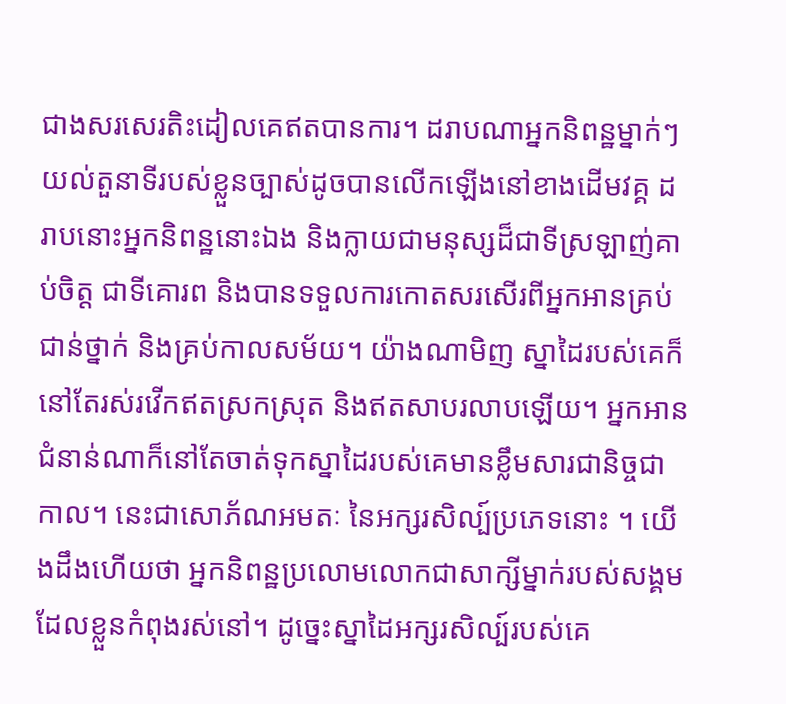ជាងសរសេរតិះដៀលគេឥតបានការ។ ដរាបណាអ្នកនិពន្ឋម្នាក់ៗយល់តួនាទីរបស់ខ្លួនច្បាស់ដូចបានលើកឡើងនៅខាងដើមវគ្គ ដរាបនោះអ្នកនិពន្ឋនោះឯង និងក្លាយជាមនុស្សដ៏ជាទីស្រឡាញ់គាប់ចិត្ត ជាទីគោរព និងបានទទួលការកោតសរសើរពីអ្នកអានគ្រប់ជាន់ថ្នាក់ និងគ្រប់កាលសម័យ។ យ៉ាងណាមិញ ស្នាដៃរបស់គេក៏នៅតែរស់រវើកឥតស្រកស្រុត និងឥតសាបរលាបឡើយ។ អ្នកអានជំនាន់ណាក៏នៅតែចាត់ទុកស្នាដៃរបស់គេមានខ្លឹមសារជានិច្ចជាកាល។ នេះជាសោភ័ណអមតៈ នៃអក្សរសិល្ប៍ប្រភេទនោះ ។ យើងដឹងហើយថា អ្នកនិពន្ឋប្រលោមលោកជាសាក្សីម្នាក់របស់សង្គមដែលខ្លួនកំពុងរស់នៅ។ ដូច្នេះស្នាដៃអក្សរសិល្ប៍របស់គេ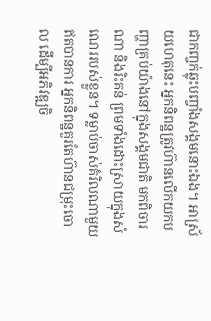ជាកញ្ចក់ឆ្លុះបញ្ចាំងសង្គមនោះឯង។ អាស្រ័យហេតុនេះ អ្នកនិពន្ឋត្រូវហ៊ានលើកយកបញ្ហាគ្រប់យ៉ាងនៅក្នុងសង្គមជាតិ មកពិចារណា និងរិះគន់ ព្រមទាំងដោះស្រាយក្នុងសំណេររបស់ខ្លួន។ ទម្លាប់ចាស់គំរិលណាមួយឥតបានការ អ្នកនិពន្ឋគួរតែហ៊ានជម្រុះចោល ដើម្បីអភិវឌ្ឍចិ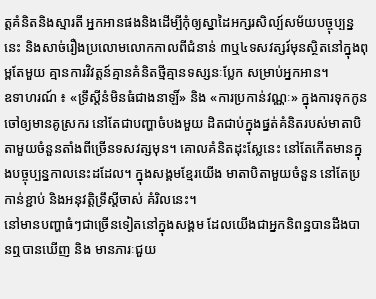ត្តគំនិតនិងស្មារតី អ្នកអានផងនិងដើម្បីកុំឲ្យស្នាដៃអក្សរសិល្ប៍សម័យបច្ចុប្បន្ននេះ និងសាច់រឿងប្រលោមលោកកាលពីជំនាន់ ៣ឬ៤ទសវត្សរ៍មុនស្ថិតនៅក្នុងពុម្ពតែមួយ គ្មានការវិវត្តន៍គ្មានគំនិតថ្មីគ្មានទស្សនៈប្លែក សម្រាប់អ្នកអាន។
ឧទាហរណ៍ ៖ «ទ្រឹស្តីនំមិនធំជាងនាឡិ៍» និង «ការប្រកាន់វណ្ណៈ» ក្នុងការទុកកូនចៅឲ្យមានគូស្រករ នៅតែជាបញ្ហាចំបងមួយ ដិតជាប់ក្នុងផ្នត់គំនិតរបស់មាតាបិតាមួយចំនួនតាំងពីច្រើនទសវត្សមុន។ គោលគំនិតដុះស្លែនេះ នៅតែកើតមានក្នុងបច្ចុប្បន្នកាលនេះដដែល។ ក្នុងសង្គមខ្មែរយើង មាតាបិតាមួយចំនួន នៅតែប្រកាន់ខ្ជាប់ និងអនុវត្តិទ្រឹស្តីចាស់ គំរិលនេះ។
នៅមានបញ្ហាធំៗជាច្រើនទៀតនៅក្នុងសង្គម ដែលយើងជាអ្នកនិពន្ឋបានដឹងបានឮបានឃើញ និង មានភារៈជួយ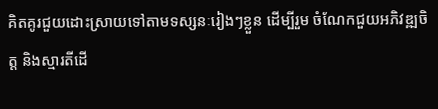គិតគូរជួយដោះស្រាយទៅតាមទស្សនៈរៀងៗខ្លួន ដើម្បីរួម ចំណែកជួយអភិវឌ្ឍចិត្ត និងស្មារតីដើ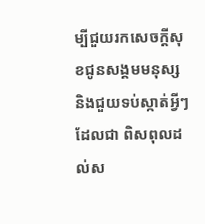ម្បីជួយរកសេចក្តីសុខជូនសង្គមមនុស្ស និងជួយទប់ស្កាត់អ្វីៗដែលជា ពិសពុលដល់ស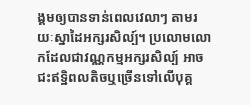ង្គមឲ្យបានទាន់ពេលវេលាៗ តាមរយៈស្នាដៃអក្សរសិល្ប៍។ ប្រលោមលោកដែលជាវណ្ណកម្មអក្សរសិល្ប៍ អាចជះឥទ្ឋិពលតិចឬច្រើនទៅលើបុគ្គ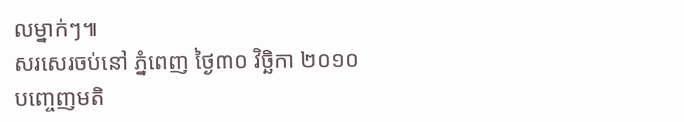លម្នាក់ៗ៕
សរសេរចប់នៅ ភ្នំពេញ ថ្ងៃ៣០ វិច្ឆិកា ២០១០
បញ្ចេញមតិ